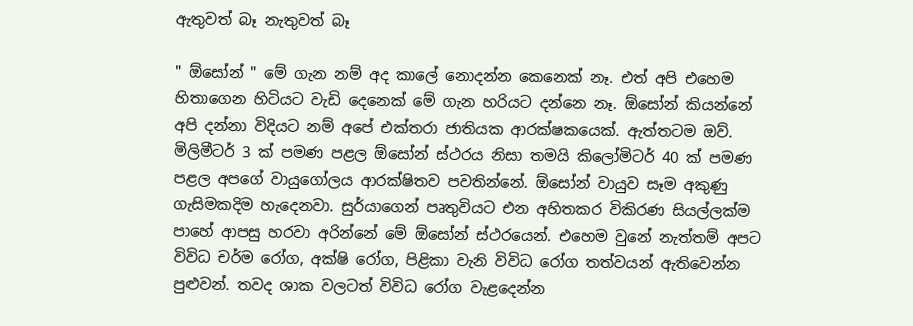ඇතුවත් බෑ නැතුවත් බෑ

" ඕසෝන් " මේ ගැන නම් අද කාලේ නොදන්න කෙනෙක් නෑ. එත් අපි එහෙම හිතාගෙන හිටියට වැඩි දෙනෙක් මේ ගැන හරියට දන්නෙ නෑ. ඕසෝන් කියන්නේ අපි දන්නා විදියට නම් අපේ එක්තරා ජාතියක ආරක්ෂකයෙක්. ඇත්තටම ඔව්. මිලිමීටර් 3 ක් පමණ පළල ඕසෝන් ස්ථරය නිසා තමයි කිලෝමිටර් 40 ක් පමණ පළල අපගේ වායුගෝලය ආරක්ෂිතව පවතින්නේ. ඕසෝන් වායුව සෑම අකුණු ගැසිමකදිම හැදෙනවා. සුර්යාගෙන් පෘතුවියට එන අහිතකර විකිරණ සියල්ලක්ම පාහේ ආපසු හරවා අරින්නේ මේ ඕසෝන් ස්ථරයෙන්. එහෙම වුනේ නැත්තම් අපට විවිධ චර්ම රෝග, අක්ෂි රෝග, පිළිකා වැනි විවිධ රෝග තත්වයන් ඇතිවෙන්න පුළුවන්. තවද ශාක වලටත් විවිධ රෝග වැළදෙන්න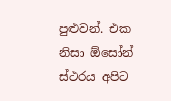පුළුවන්. එක නිසා ඕසෝන් ස්ථරය අපිට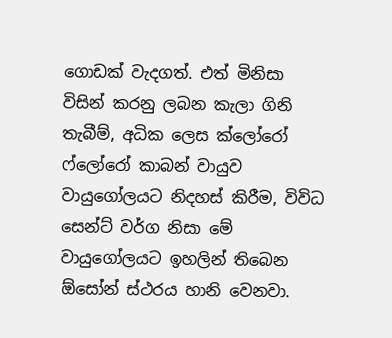ගොඩක් වැදගත්. එත් මිනිසා විසින් කරනු ලබන කැලා ගිනි තැබීම්, අධික ලෙස ක්ලෝරෝ ෆ්ලෝරෝ කාබන් වායුව වායුගෝලයට නිදහස් කිරීම, විවිධ සෙන්ට් වර්ග නිසා මේ වායුගෝලයට ඉහලින් තිබෙන ඕසෝන් ස්ථරය හානි වෙනවා.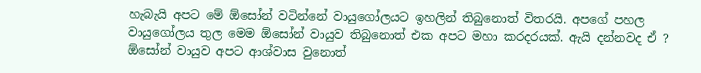හැබැයි අපට මේ ඕසෝන් වටින්නේ වායුගෝලයට ඉහලින් තිබුනොත් විතරයි. අපගේ පහල වායුගෝලය තුල මෙම ඕසෝන් වායුව තිබුනොත් එක අපට මහා කරදරයක්. ඇයි දන්නවද ඒ ? ඕසෝන් වායුව අපට ආශ්වාස වුනොත්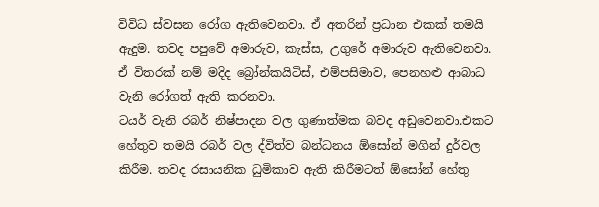විවිධ ස්වසන රෝග ඇතිවෙනවා. ඒ අතරින් ප්‍රධාන එකක් තමයි ඇදුම. තවද පපුවේ අමාරුව, කැස්ස, උගුරේ අමාරුව ඇතිවෙනවා. ඒ විතරක් නම් මදිද බ්‍රෝන්කයිටිස්, එම්පසිමාව, පෙනහළු ආබාධ වැනි රෝගත් ඇති කරනවා.
ටයර් වැනි රබර් නිෂ්පාදන වල ගුණාත්මක බවද අඩුවෙනවා.එකට හේතුව තමයි රබර් වල ද්විත්ව බන්ධනය ඕසෝන් මගින් දුර්වල කිරීම. තවද රසායනික ධුමිකාව ඇති කිරීමටත් ඕසෝන් හේතු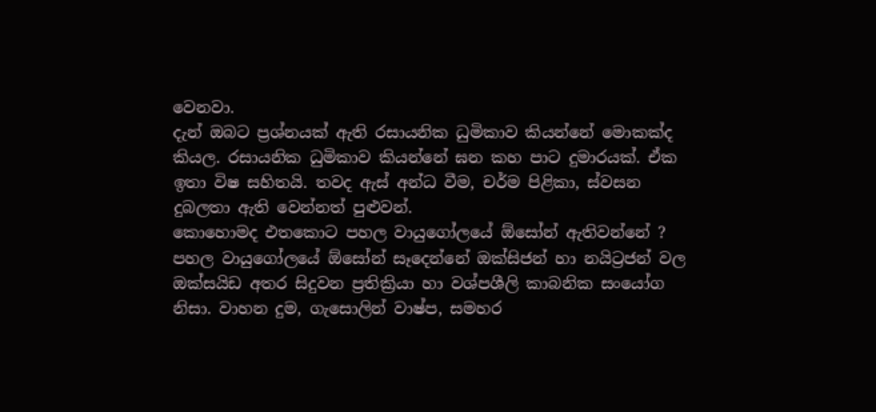වෙනවා.
දැන් ඔබට ප්‍රශ්නයක් ඇති රසායනික ධුමිකාව කියන්නේ මොකක්ද කියල. රසායනික ධුමිකාව කියන්නේ ඝන කහ පාට දුමාරයක්. ඒක ඉතා විෂ සහිතයි. තවද ඇස් අන්ධ වීම, චර්ම පිළිකා, ස්වසන දුබලතා ඇති වෙන්නත් පුළුවන්.
කොහොමද එතකොට පහල වායුගෝලයේ ඕසෝන් ඇතිවන්නේ ? පහල වායුගෝලයේ ඕසෝන් සෑදෙන්නේ ඔක්සිජන් හා නයිට්‍රජන් වල ඔක්සයිඩ අතර සිදුවන ප්‍රතික්‍රියා හා වශ්පශීලි කාබනික සංයෝග නිසා. වාහන දුම, ගැසොලින් වාෂ්ප, සමහර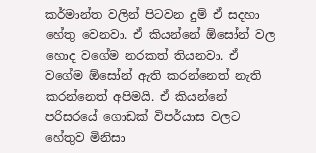කර්මාන්ත වලින් පිටවන දුම් ඒ සදහා හේතු වෙනවා. ඒ කියන්නේ ඕසෝන් වල හොද වගේම නරකත් තියනවා. ඒ වගේම ඕසෝන් ඇති කරන්නෙත් නැති කරන්නෙත් අපිමයි. ඒ කියන්නේ පරිසරයේ ගොඩක් විපර්යාස වලට හේතුව මිනිසා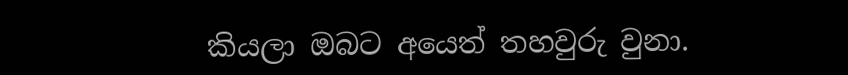කියලා ඔබට අයෙත් තහවුරු වුනා.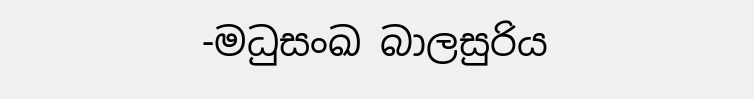-මධුසංඛ බාලසුරිය